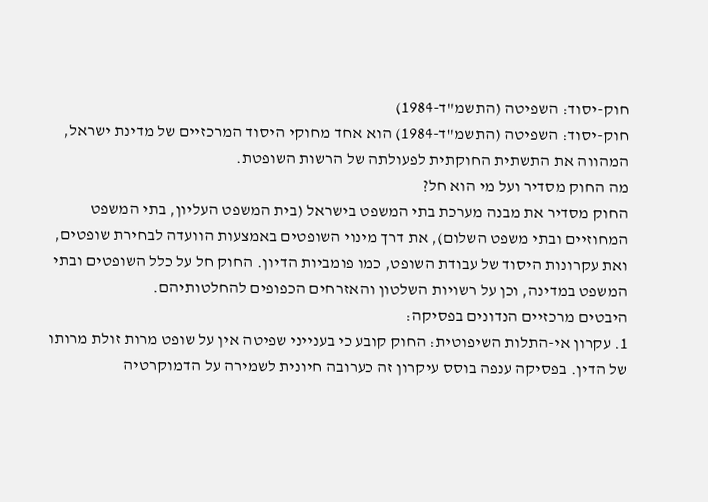חוק-יסוד: השפיטה (התשמ"ד-1984)
חוק-יסוד: השפיטה (התשמ"ד-1984) הוא אחד מחוקי היסוד המרכזיים של מדינת ישראל, המהווה את התשתית החוקתית לפעולתה של הרשות השופטת.
מה החוק מסדיר ועל מי הוא חל?
החוק מסדיר את מבנה מערכת בתי המשפט בישראל (בית המשפט העליון, בתי המשפט המחוזיים ובתי משפט השלום), את דרך מינוי השופטים באמצעות הוועדה לבחירת שופטים, ואת עקרונות היסוד של עבודת השופט, כמו פומביות הדיון. החוק חל על כלל השופטים ובתי המשפט במדינה, וכן על רשויות השלטון והאזרחים הכפופים להחלטותיהם.
היבטים מרכזיים הנדונים בפסיקה:
1. עקרון אי-התלות השיפוטית: החוק קובע כי בענייני שפיטה אין על שופט מרות זולת מרותו של הדין. בפסיקה ענפה בוסס עיקרון זה כערובה חיונית לשמירה על הדמוקרטיה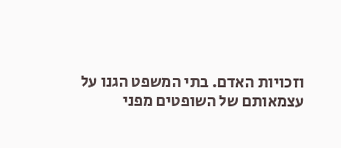וזכויות האדם. בתי המשפט הגנו על עצמאותם של השופטים מפני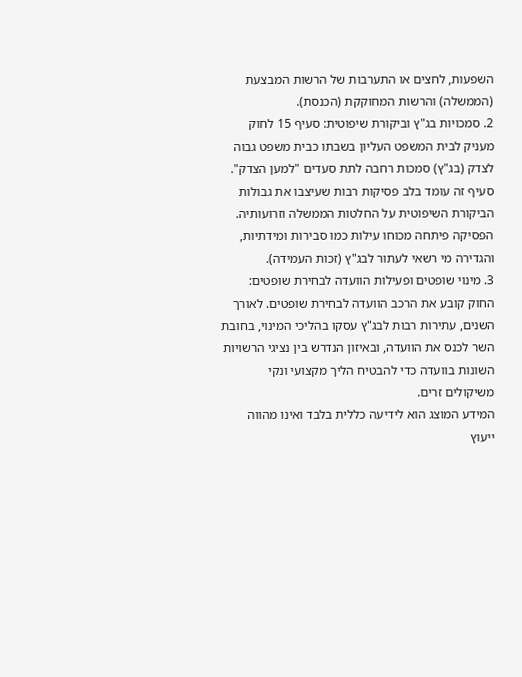השפעות, לחצים או התערבות של הרשות המבצעת (הממשלה) והרשות המחוקקת (הכנסת).
2. סמכויות בג"ץ וביקורת שיפוטית: סעיף 15 לחוק מעניק לבית המשפט העליון בשבתו כבית משפט גבוה לצדק (בג"ץ) סמכות רחבה לתת סעדים "למען הצדק". סעיף זה עומד בלב פסיקות רבות שעיצבו את גבולות הביקורת השיפוטית על החלטות הממשלה וזרועותיה. הפסיקה פיתחה מכוחו עילות כמו סבירות ומידתיות, והגדירה מי רשאי לעתור לבג"ץ (זכות העמידה).
3. מינוי שופטים ופעילות הוועדה לבחירת שופטים: החוק קובע את הרכב הוועדה לבחירת שופטים. לאורך השנים, עתירות רבות לבג"ץ עסקו בהליכי המינוי, בחובת השר לכנס את הוועדה, ובאיזון הנדרש בין נציגי הרשויות השונות בוועדה כדי להבטיח הליך מקצועי ונקי משיקולים זרים.
המידע המוצג הוא לידיעה כללית בלבד ואינו מהווה ייעוץ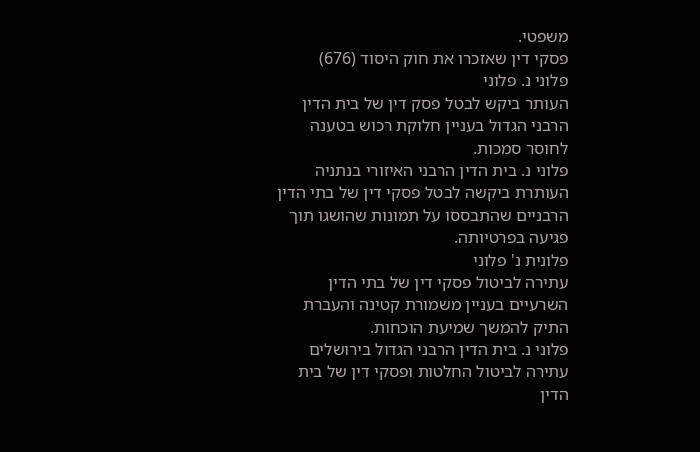משפטי.
פסקי דין שאזכרו את חוק היסוד (676)
פלוני נ. פלוני
העותר ביקש לבטל פסק דין של בית הדין הרבני הגדול בעניין חלוקת רכוש בטענה לחוסר סמכות.
פלוני נ. בית הדין הרבני האיזורי בנתניה
העותרת ביקשה לבטל פסקי דין של בתי הדין הרבניים שהתבססו על תמונות שהושגו תוך פגיעה בפרטיותה.
פלונית נ' פלוני
עתירה לביטול פסקי דין של בתי הדין השרעיים בעניין משמורת קטינה והעברת התיק להמשך שמיעת הוכחות.
פלוני נ. בית הדין הרבני הגדול בירושלים
עתירה לביטול החלטות ופסקי דין של בית הדין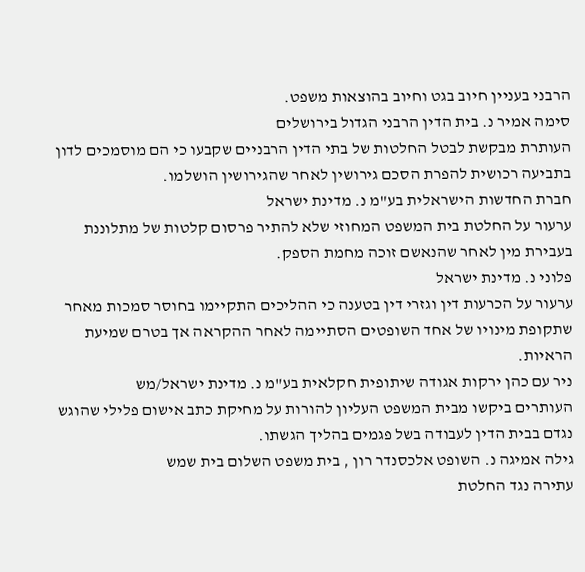הרבני בעניין חיוב בגט וחיוב בהוצאות משפט.
סימה אמיר נ. בית הדין הרבני הגדול בירושלים
העותרת מבקשת לבטל החלטות של בתי הדין הרבניים שקבעו כי הם מוסמכים לדון בתביעה רכושית להפרת הסכם גירושין לאחר שהגירושין הושלמו.
חברת החדשות הישראלית בע"מ נ. מדינת ישראל
ערעור על החלטת בית המשפט המחוזי שלא להתיר פרסום קלטות של מתלוננת בעבירת מין לאחר שהנאשם זוכה מחמת הספק.
פלוני נ. מדינת ישראל
ערעור על הכרעות דין וגזרי דין בטענה כי ההליכים התקיימו בחוסר סמכות מאחר שתקופת מינויו של אחד השופטים הסתיימה לאחר ההקראה אך בטרם שמיעת הראיות.
ניר עם כהן ירקות אגודה שיתופית חקלאית בע"מ נ. מדינת ישראל/מש
העותרים ביקשו מבית המשפט העליון להורות על מחיקת כתב אישום פלילי שהוגש נגדם בבית הדין לעבודה בשל פגמים בהליך הגשתו.
גילה אמיגה נ. השופט אלכסנדר רון , בית משפט השלום בית שמש
עתירה נגד החלטת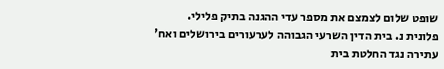שופט שלום לצמצם את מספר עדי ההגנה בתיק פלילי.
פלונית נ. בית הדין השרעי הגבוהה לערעורים בירושלים ואח'
עתירה נגד החלטת בית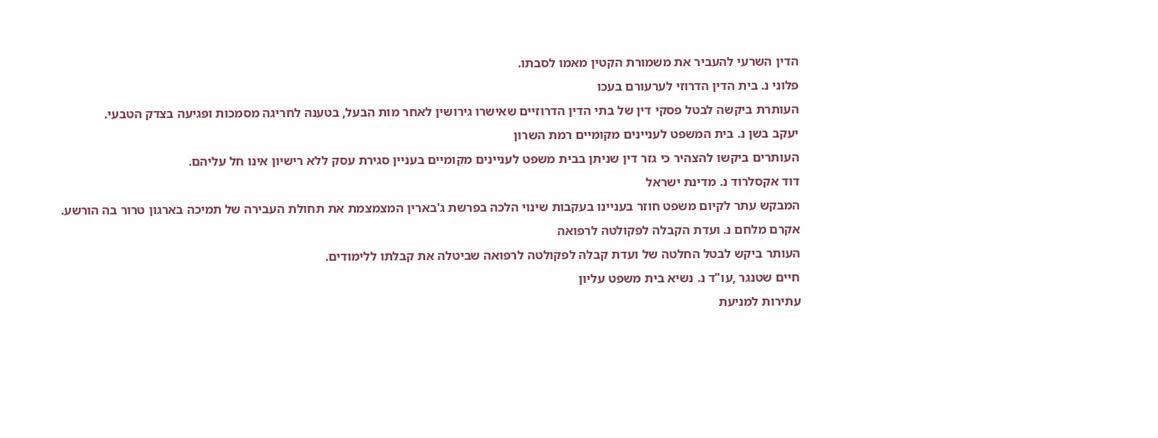הדין השרעי להעביר את משמורת הקטין מאמו לסבתו.
פלוני נ. בית הדין הדרוזי לערעורם בעכו
העותרת ביקשה לבטל פסקי דין של בתי הדין הדרוזיים שאישרו גירושין לאחר מות הבעל, בטענה לחריגה מסמכות ופגיעה בצדק הטבעי.
יעקב בשן נ. בית המשפט לעניינים מקומיים רמת השרון
העותרים ביקשו להצהיר כי גזר דין שניתן בבית משפט לעניינים מקומיים בעניין סגירת עסק ללא רישיון אינו חל עליהם.
דוד אקסלרוד נ. מדינת ישראל
המבקש עתר לקיום משפט חוזר בעניינו בעקבות שינוי הלכה בפרשת ג'בארין המצמצמת את תחולת העבירה של תמיכה בארגון טרור בה הורשע.
אקרם מלחם נ. ועדת הקבלה לפקולטה לרפואה
העותר ביקש לבטל החלטה של ועדת קבלה לפקולטה לרפואה שביטלה את קבלתו ללימודים.
חיים שטנגר ,עו"ד נ. נשיא בית משפט עליון
עתירות למניעת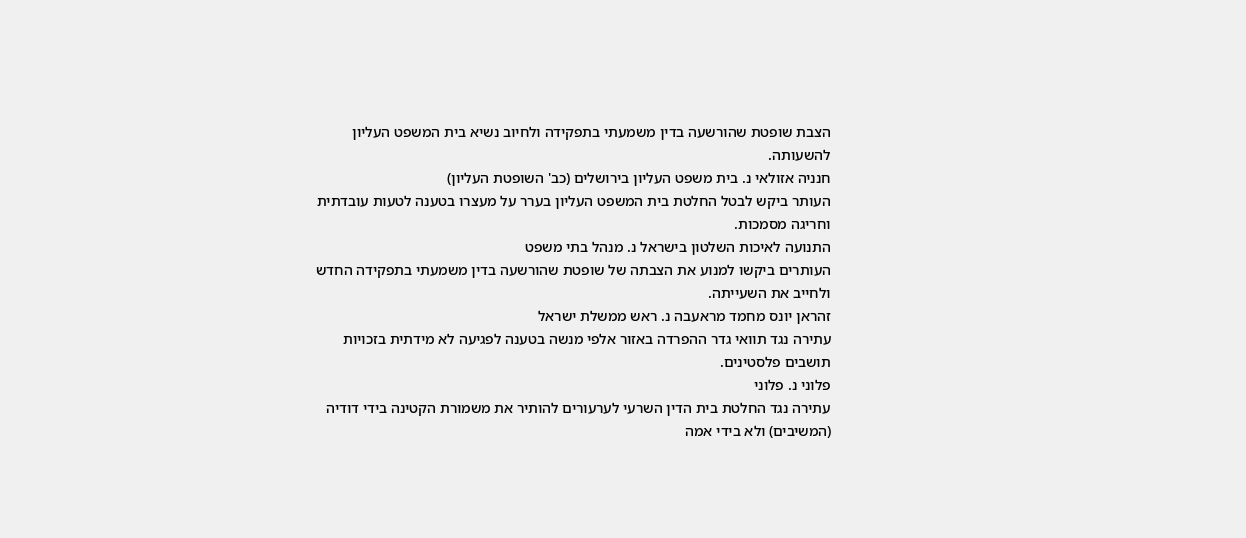הצבת שופטת שהורשעה בדין משמעתי בתפקידה ולחיוב נשיא בית המשפט העליון להשעותה.
חנניה אזולאי נ. בית משפט העליון בירושלים (כב' השופטת העליון)
העותר ביקש לבטל החלטת בית המשפט העליון בערר על מעצרו בטענה לטעות עובדתית וחריגה מסמכות.
התנועה לאיכות השלטון בישראל נ. מנהל בתי משפט
העותרים ביקשו למנוע את הצבתה של שופטת שהורשעה בדין משמעתי בתפקידה החדש ולחייב את השעייתה.
זהראן יונס מחמד מראעבה נ. ראש ממשלת ישראל
עתירה נגד תוואי גדר ההפרדה באזור אלפי מנשה בטענה לפגיעה לא מידתית בזכויות תושבים פלסטינים.
פלוני נ. פלוני
עתירה נגד החלטת בית הדין השרעי לערעורים להותיר את משמורת הקטינה בידי דודיה (המשיבים) ולא בידי אמה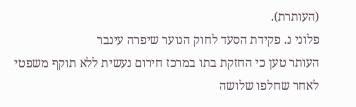(העותרת).
פלוני נ. פקידת הסעד לחוק הנוער שיפרה עינבר
העותר טען כי החזקת בתו במרכז חירום נעשית ללא תוקף משפטי לאחר שחלפו שלושה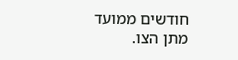חודשים ממועד מתן הצו.